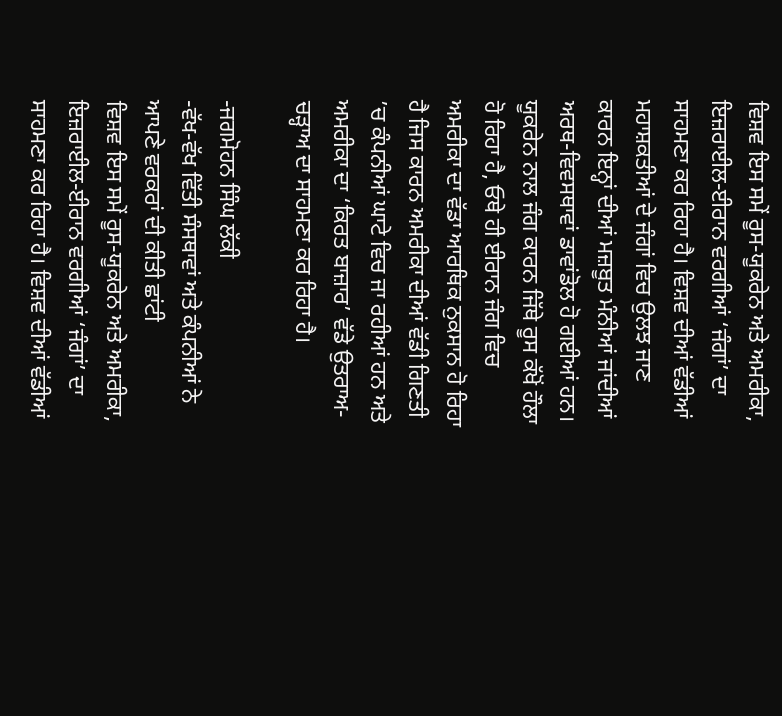ਵਿਸ਼ਵ ਇਸ ਸਮੇਂ ਰੂਸ-ਯੂਕਰੇਨ ਅਤੇ ਅਮਰੀਕਾ, ਇਜ਼ਰਾਈਲ-ਈਰਾਨ ਵਰਗੀਆਂ ‘ਜੰਗਾਂ’ ਦਾ ਸਾਹਮਣਾ ਕਰ ਰਿਹਾ ਹੈ। ਵਿਸ਼ਵ ਦੀਆਂ ਵੱਡੀਆਂ ਮਹਾਸ਼ਕਤੀਆਂ ਦੇ ਜੰਗਾਂ ਵਿਚ ਉਲਝ ਜਾਣ ਕਾਰਨ ਇਨ੍ਹਾਂ ਦੀਆਂ ਮਜ਼ਬੂਤ ਮੰਨੀਆਂ ਜਾਂਦੀਆਂ ਅਰਥ-ਵਿਵਸਥਾਵਾਂ ਡਾਵਾਂਡੋਲ ਹੋ ਗਈਆਂ ਹਨ। ਯੂਕਰੇਨ ਨਾਲ ਜੰਗ ਕਾਰਨ ਜਿੱਥੇ ਰੂਸ ਕੱਖੋਂ ਹੌਲਾ ਹੋ ਰਿਹਾ ਹੈ, ਓਥੇ ਹੀ ਈਰਾਨ ਜੰਗ ਵਿਚ ਅਮਰੀਕਾ ਦਾ ਵੱਡਾ ਆਰਥਿਕ ਨੁਕਸਾਨ ਹੋ ਰਿਹਾ ਹੈ ਜਿਸ ਕਾਰਨ ਅਮਰੀਕਾ ਦੀਆਂ ਵੱਡੀ ਗਿਣਤੀ ’ਚ ਕੰਪਨੀਆਂ ਘਾਟੇ ਵਿਚ ਜਾ ਰਹੀਆਂ ਹਨ ਅਤੇ ਅਮਰੀਕਾ ਦਾ ‘ਕਿਰਤ ਬਾਜ਼ਾਰ’ ਵੱਡੇ ਉਤਰਾਅ-ਚੜ੍ਹਾਅ ਦਾ ਸਾਹਮਣਾ ਕਰ ਰਿਹਾ ਹੈ।

-ਜਗਮੋਹਨ ਸਿੰਘ ਲੱਕੀ
-ਵੱਖ-ਵੱਖ ਵਿੱਤੀ ਸੰਸਥਾਵਾਂ ਅਤੇ ਕੰਪਨੀਆਂ ਨੇ ਆਪਣੇ ਵਰਕਰਾਂ ਦੀ ਕੀਤੀ ਛਾਂਟੀ
ਵਿਸ਼ਵ ਇਸ ਸਮੇਂ ਰੂਸ-ਯੂਕਰੇਨ ਅਤੇ ਅਮਰੀਕਾ, ਇਜ਼ਰਾਈਲ-ਈਰਾਨ ਵਰਗੀਆਂ ‘ਜੰਗਾਂ’ ਦਾ ਸਾਹਮਣਾ ਕਰ ਰਿਹਾ ਹੈ। ਵਿਸ਼ਵ ਦੀਆਂ ਵੱਡੀਆਂ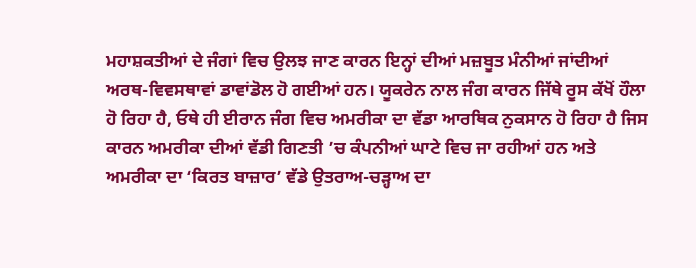ਮਹਾਸ਼ਕਤੀਆਂ ਦੇ ਜੰਗਾਂ ਵਿਚ ਉਲਝ ਜਾਣ ਕਾਰਨ ਇਨ੍ਹਾਂ ਦੀਆਂ ਮਜ਼ਬੂਤ ਮੰਨੀਆਂ ਜਾਂਦੀਆਂ ਅਰਥ-ਵਿਵਸਥਾਵਾਂ ਡਾਵਾਂਡੋਲ ਹੋ ਗਈਆਂ ਹਨ। ਯੂਕਰੇਨ ਨਾਲ ਜੰਗ ਕਾਰਨ ਜਿੱਥੇ ਰੂਸ ਕੱਖੋਂ ਹੌਲਾ ਹੋ ਰਿਹਾ ਹੈ, ਓਥੇ ਹੀ ਈਰਾਨ ਜੰਗ ਵਿਚ ਅਮਰੀਕਾ ਦਾ ਵੱਡਾ ਆਰਥਿਕ ਨੁਕਸਾਨ ਹੋ ਰਿਹਾ ਹੈ ਜਿਸ ਕਾਰਨ ਅਮਰੀਕਾ ਦੀਆਂ ਵੱਡੀ ਗਿਣਤੀ ’ਚ ਕੰਪਨੀਆਂ ਘਾਟੇ ਵਿਚ ਜਾ ਰਹੀਆਂ ਹਨ ਅਤੇ ਅਮਰੀਕਾ ਦਾ ‘ਕਿਰਤ ਬਾਜ਼ਾਰ’ ਵੱਡੇ ਉਤਰਾਅ-ਚੜ੍ਹਾਅ ਦਾ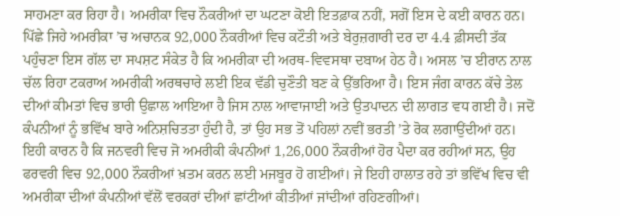ਸਾਹਮਣਾ ਕਰ ਰਿਹਾ ਹੈ। ਅਮਰੀਕਾ ਵਿਚ ਨੌਕਰੀਆਂ ਦਾ ਘਟਣਾ ਕੋਈ ਇਤਫ਼ਾਕ ਨਹੀਂ, ਸਗੋਂ ਇਸ ਦੇ ਕਈ ਕਾਰਨ ਹਨ। ਪਿੱਛੇ ਜਿਹੇ ਅਮਰੀਕਾ ’ਚ ਅਚਾਨਕ 92,000 ਨੌਕਰੀਆਂ ਵਿਚ ਕਟੌਤੀ ਅਤੇ ਬੇਰੁਜ਼ਗਾਰੀ ਦਰ ਦਾ 4.4 ਫ਼ੀਸਦੀ ਤੱਕ ਪਹੁੰਚਣਾ ਇਸ ਗੱਲ ਦਾ ਸਪਸ਼ਟ ਸੰਕੇਤ ਹੈ ਕਿ ਅਮਰੀਕਾ ਦੀ ਅਰਥ-ਵਿਵਸਥਾ ਦਬਾਅ ਹੇਠ ਹੈ। ਅਸਲ ’ਚ ਈਰਾਨ ਨਾਲ ਚੱਲ ਰਿਹਾ ਟਕਰਾਅ ਅਮਰੀਕੀ ਅਰਥਚਾਰੇ ਲਈ ਇਕ ਵੱਡੀ ਚੁਣੌਤੀ ਬਣ ਕੇ ਉੱਭਰਿਆ ਹੈ। ਇਸ ਜੰਗ ਕਾਰਨ ਕੱਚੇ ਤੇਲ ਦੀਆਂ ਕੀਮਤਾਂ ਵਿਚ ਭਾਰੀ ਉਛਾਲ ਆਇਆ ਹੈ ਜਿਸ ਨਾਲ ਆਵਾਜਾਈ ਅਤੇ ਉਤਪਾਦਨ ਦੀ ਲਾਗਤ ਵਧ ਗਈ ਹੈ। ਜਦੋਂ ਕੰਪਨੀਆਂ ਨੂੰ ਭਵਿੱਖ ਬਾਰੇ ਅਨਿਸ਼ਚਿਤਤਾ ਹੁੰਦੀ ਹੈ, ਤਾਂ ਉਹ ਸਭ ਤੋਂ ਪਹਿਲਾਂ ਨਵੀਂ ਭਰਤੀ ’ਤੇ ਰੋਕ ਲਗਾਉਂਦੀਆਂ ਹਨ। ਇਹੀ ਕਾਰਨ ਹੈ ਕਿ ਜਨਵਰੀ ਵਿਚ ਜੋ ਅਮਰੀਕੀ ਕੰਪਨੀਆਂ 1,26,000 ਨੌਕਰੀਆਂ ਹੋਰ ਪੈਦਾ ਕਰ ਰਹੀਆਂ ਸਨ, ਉਹ ਫਰਵਰੀ ਵਿਚ 92,000 ਨੌਕਰੀਆਂ ਖ਼ਤਮ ਕਰਨ ਲਈ ਮਜਬੂਰ ਹੋ ਗਈਆਂ। ਜੇ ਇਹੀ ਹਾਲਾਤ ਰਹੇ ਤਾਂ ਭਵਿੱਖ ਵਿਚ ਵੀ ਅਮਰੀਕਾ ਦੀਆਂ ਕੰਪਨੀਆਂ ਵੱਲੋਂ ਵਰਕਰਾਂ ਦੀਆਂ ਛਾਂਟੀਆਂ ਕੀਤੀਆਂ ਜਾਂਦੀਆਂ ਰਹਿਣਗੀਆਂ।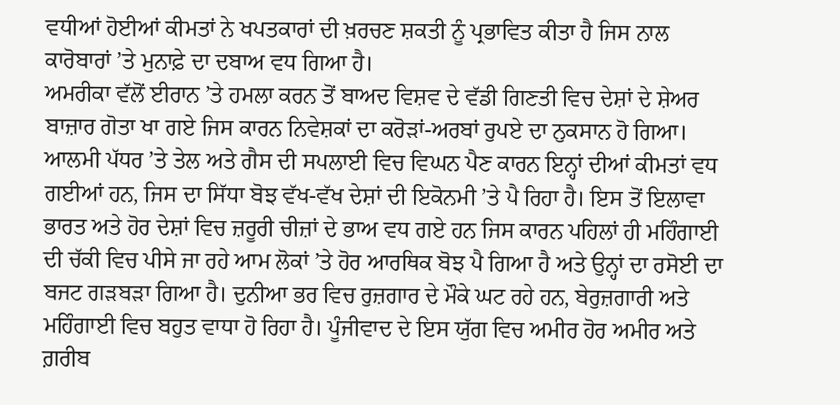ਵਧੀਆਂ ਹੋਈਆਂ ਕੀਮਤਾਂ ਨੇ ਖਪਤਕਾਰਾਂ ਦੀ ਖ਼ਰਚਣ ਸ਼ਕਤੀ ਨੂੰ ਪ੍ਰਭਾਵਿਤ ਕੀਤਾ ਹੈ ਜਿਸ ਨਾਲ ਕਾਰੋਬਾਰਾਂ ’ਤੇ ਮੁਨਾਫ਼ੇ ਦਾ ਦਬਾਅ ਵਧ ਗਿਆ ਹੈ।
ਅਮਰੀਕਾ ਵੱਲੋਂ ਈਰਾਨ ’ਤੇ ਹਮਲਾ ਕਰਨ ਤੋਂ ਬਾਅਦ ਵਿਸ਼ਵ ਦੇ ਵੱਡੀ ਗਿਣਤੀ ਵਿਚ ਦੇਸ਼ਾਂ ਦੇ ਸ਼ੇਅਰ ਬਾਜ਼ਾਰ ਗੋਤਾ ਖਾ ਗਏ ਜਿਸ ਕਾਰਨ ਨਿਵੇਸ਼ਕਾਂ ਦਾ ਕਰੋੜਾਂ-ਅਰਬਾਂ ਰੁਪਏ ਦਾ ਨੁਕਸਾਨ ਹੋ ਗਿਆ। ਆਲਮੀ ਪੱਧਰ ’ਤੇ ਤੇਲ ਅਤੇ ਗੈਸ ਦੀ ਸਪਲਾਈ ਵਿਚ ਵਿਘਨ ਪੈਣ ਕਾਰਨ ਇਨ੍ਹਾਂ ਦੀਆਂ ਕੀਮਤਾਂ ਵਧ ਗਈਆਂ ਹਨ, ਜਿਸ ਦਾ ਸਿੱਧਾ ਬੋਝ ਵੱਖ-ਵੱਖ ਦੇਸ਼ਾਂ ਦੀ ਇਕੋਨਮੀ ’ਤੇ ਪੈ ਰਿਹਾ ਹੈ। ਇਸ ਤੋਂ ਇਲਾਵਾ ਭਾਰਤ ਅਤੇ ਹੋਰ ਦੇਸ਼ਾਂ ਵਿਚ ਜ਼ਰੂਰੀ ਚੀਜ਼ਾਂ ਦੇ ਭਾਅ ਵਧ ਗਏ ਹਨ ਜਿਸ ਕਾਰਨ ਪਹਿਲਾਂ ਹੀ ਮਹਿੰਗਾਈ ਦੀ ਚੱਕੀ ਵਿਚ ਪੀਸੇ ਜਾ ਰਹੇ ਆਮ ਲੋਕਾਂ ’ਤੇ ਹੋਰ ਆਰਥਿਕ ਬੋਝ ਪੈ ਗਿਆ ਹੈ ਅਤੇ ਉਨ੍ਹਾਂ ਦਾ ਰਸੋਈ ਦਾ ਬਜਟ ਗੜਬੜਾ ਗਿਆ ਹੈ। ਦੁਨੀਆ ਭਰ ਵਿਚ ਰੁਜ਼ਗਾਰ ਦੇ ਮੌਕੇ ਘਟ ਰਹੇ ਹਨ, ਬੇਰੁਜ਼ਗਾਰੀ ਅਤੇ ਮਹਿੰਗਾਈ ਵਿਚ ਬਹੁਤ ਵਾਧਾ ਹੋ ਰਿਹਾ ਹੈ। ਪੂੰਜੀਵਾਦ ਦੇ ਇਸ ਯੁੱਗ ਵਿਚ ਅਮੀਰ ਹੋਰ ਅਮੀਰ ਅਤੇ ਗ਼ਰੀਬ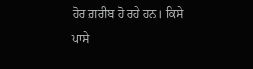ਹੋਰ ਗ਼ਰੀਬ ਹੋ ਰਹੇ ਹਨ। ਕਿਸੇ ਪਾਸੇ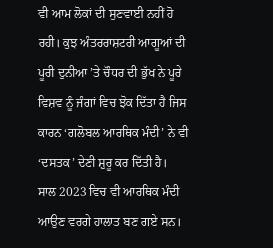ਵੀ ਆਮ ਲੋਕਾਂ ਦੀ ਸੁਣਵਾਈ ਨਹੀਂ ਹੋ ਰਹੀ। ਕੁਝ ਅੰਤਰਰਾਸ਼ਟਰੀ ਆਗੂਆਂ ਦੀ ਪੂਰੀ ਦੁਨੀਆ ’ਤੇ ਚੌਧਰ ਦੀ ਭੁੱਖ ਨੇ ਪੂਰੇ ਵਿਸ਼ਵ ਨੂੰ ਜੰਗਾਂ ਵਿਚ ਝੋਕ ਦਿੱਤਾ ਹੈ ਜਿਸ ਕਾਰਨ ‘ਗਲੋਬਲ ਆਰਥਿਕ ਮੰਦੀ’ ਨੇ ਵੀ ‘ਦਸਤਕ’ ਦੇਣੀ ਸ਼ੁਰੂ ਕਰ ਦਿੱਤੀ ਹੈ।
ਸਾਲ 2023 ਵਿਚ ਵੀ ਆਰਥਿਕ ਮੰਦੀ ਆਉਣ ਵਰਗੇ ਹਾਲਾਤ ਬਣ ਗਏ ਸਨ।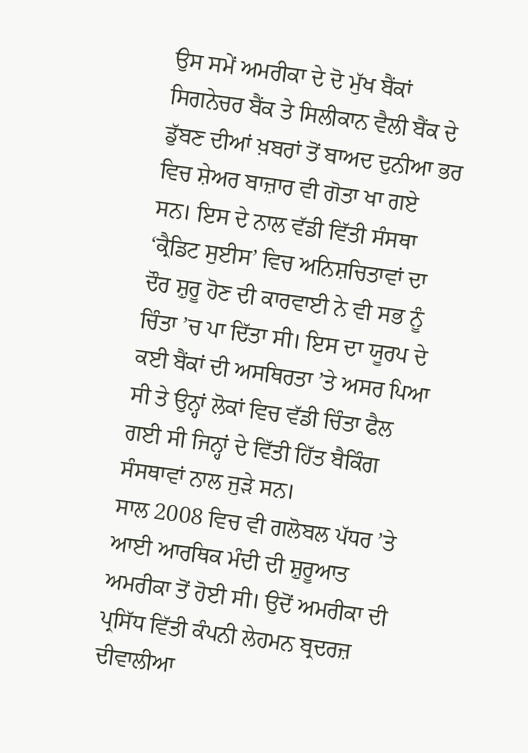ਉਸ ਸਮੇਂ ਅਮਰੀਕਾ ਦੇ ਦੋ ਮੁੱਖ ਬੈਂਕਾਂ ਸਿਗਨੇਚਰ ਬੈਂਕ ਤੇ ਸਿਲੀਕਾਨ ਵੈਲੀ ਬੈਂਕ ਦੇ ਡੁੱਬਣ ਦੀਆਂ ਖ਼ਬਰਾਂ ਤੋਂ ਬਾਅਦ ਦੁਨੀਆ ਭਰ ਵਿਚ ਸ਼ੇਅਰ ਬਾਜ਼ਾਰ ਵੀ ਗੋਤਾ ਖਾ ਗਏ ਸਨ। ਇਸ ਦੇ ਨਾਲ ਵੱਡੀ ਵਿੱਤੀ ਸੰਸਥਾ ‘ਕ੍ਰੈਡਿਟ ਸੁਈਸ’ ਵਿਚ ਅਨਿਸ਼ਚਿਤਾਵਾਂ ਦਾ ਦੌਰ ਸ਼ੁਰੂ ਹੋਣ ਦੀ ਕਾਰਵਾਈ ਨੇ ਵੀ ਸਭ ਨੂੰ ਚਿੰਤਾ ’ਚ ਪਾ ਦਿੱਤਾ ਸੀ। ਇਸ ਦਾ ਯੂਰਪ ਦੇ ਕਈ ਬੈਂਕਾਂ ਦੀ ਅਸਥਿਰਤਾ ’ਤੇ ਅਸਰ ਪਿਆ ਸੀ ਤੇ ਉਨ੍ਹਾਂ ਲੋਕਾਂ ਵਿਚ ਵੱਡੀ ਚਿੰਤਾ ਫੈਲ ਗਈ ਸੀ ਜਿਨ੍ਹਾਂ ਦੇ ਵਿੱਤੀ ਹਿੱਤ ਬੈਕਿੰਗ ਸੰਸਥਾਵਾਂ ਨਾਲ ਜੁੜੇ ਸਨ।
ਸਾਲ 2008 ਵਿਚ ਵੀ ਗਲੋਬਲ ਪੱਧਰ ’ਤੇ ਆਈ ਆਰਥਿਕ ਮੰਦੀ ਦੀ ਸ਼ੁਰੂਆਤ ਅਮਰੀਕਾ ਤੋਂ ਹੋਈ ਸੀ। ਉਦੋਂ ਅਮਰੀਕਾ ਦੀ ਪ੍ਰਸਿੱਧ ਵਿੱਤੀ ਕੰਪਨੀ ਲੇਹਮਨ ਬ੍ਰਦਰਜ਼ ਦੀਵਾਲੀਆ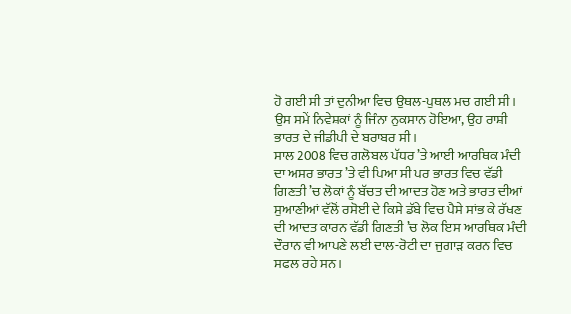ਹੋ ਗਈ ਸੀ ਤਾਂ ਦੁਨੀਆ ਵਿਚ ਉਥਲ-ਪੁਥਲ ਮਚ ਗਈ ਸੀ। ਉਸ ਸਮੇਂ ਨਿਵੇਸ਼ਕਾਂ ਨੂੰ ਜਿੰਨਾ ਨੁਕਸਾਨ ਹੋਇਆ, ਉਹ ਰਾਸ਼ੀ ਭਾਰਤ ਦੇ ਜੀਡੀਪੀ ਦੇ ਬਰਾਬਰ ਸੀ।
ਸਾਲ 2008 ਵਿਚ ਗਲੋਬਲ ਪੱਧਰ ’ਤੇ ਆਈ ਆਰਥਿਕ ਮੰਦੀ ਦਾ ਅਸਰ ਭਾਰਤ ’ਤੇ ਵੀ ਪਿਆ ਸੀ ਪਰ ਭਾਰਤ ਵਿਚ ਵੱਡੀ ਗਿਣਤੀ ’ਚ ਲੋਕਾਂ ਨੂੰ ਬੱਚਤ ਦੀ ਆਦਤ ਹੋਣ ਅਤੇ ਭਾਰਤ ਦੀਆਂ ਸੁਆਣੀਆਂ ਵੱਲੋਂ ਰਸੋਈ ਦੇ ਕਿਸੇ ਡੱਬੇ ਵਿਚ ਪੈਸੇ ਸਾਂਭ ਕੇ ਰੱਖਣ ਦੀ ਆਦਤ ਕਾਰਨ ਵੱਡੀ ਗਿਣਤੀ ’ਚ ਲੋਕ ਇਸ ਆਰਥਿਕ ਮੰਦੀ ਦੌਰਾਨ ਵੀ ਆਪਣੇ ਲਈ ਦਾਲ-ਰੋਟੀ ਦਾ ਜੁਗਾੜ ਕਰਨ ਵਿਚ ਸਫਲ ਰਹੇ ਸਨ।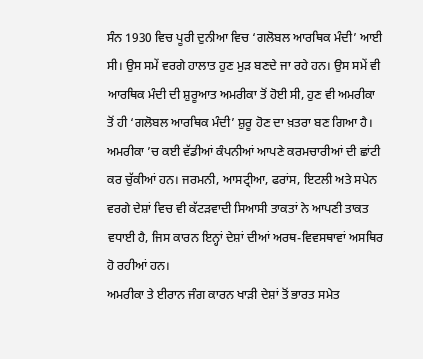ਸੰਨ 1930 ਵਿਚ ਪੂਰੀ ਦੁਨੀਆ ਵਿਚ ‘ਗਲੋਬਲ ਆਰਥਿਕ ਮੰਦੀ’ ਆਈ ਸੀ। ਉਸ ਸਮੇਂ ਵਰਗੇ ਹਾਲਾਤ ਹੁਣ ਮੁੜ ਬਣਦੇ ਜਾ ਰਹੇ ਹਨ। ਉਸ ਸਮੇਂ ਵੀ ਆਰਥਿਕ ਮੰਦੀ ਦੀ ਸ਼ੁਰੂਆਤ ਅਮਰੀਕਾ ਤੋਂ ਹੋਈ ਸੀ, ਹੁਣ ਵੀ ਅਮਰੀਕਾ ਤੋਂ ਹੀ ‘ਗਲੋਬਲ ਆਰਥਿਕ ਮੰਦੀ’ ਸ਼ੁਰੂ ਹੋਣ ਦਾ ਖ਼ਤਰਾ ਬਣ ਗਿਆ ਹੈ। ਅਮਰੀਕਾ ’ਚ ਕਈ ਵੱਡੀਆਂ ਕੰਪਨੀਆਂ ਆਪਣੇ ਕਰਮਚਾਰੀਆਂ ਦੀ ਛਾਂਟੀ ਕਰ ਚੁੱਕੀਆਂ ਹਨ। ਜਰਮਨੀ, ਆਸਟ੍ਰੀਆ, ਫਰਾਂਸ, ਇਟਲੀ ਅਤੇ ਸਪੇਨ ਵਰਗੇ ਦੇਸ਼ਾਂ ਵਿਚ ਵੀ ਕੱਟੜਵਾਦੀ ਸਿਆਸੀ ਤਾਕਤਾਂ ਨੇ ਆਪਣੀ ਤਾਕਤ ਵਧਾਈ ਹੈ, ਜਿਸ ਕਾਰਨ ਇਨ੍ਹਾਂ ਦੇਸ਼ਾਂ ਦੀਆਂ ਅਰਥ-ਵਿਵਸਥਾਵਾਂ ਅਸਥਿਰ ਹੋ ਰਹੀਆਂ ਹਨ।
ਅਮਰੀਕਾ ਤੇ ਈਰਾਨ ਜੰਗ ਕਾਰਨ ਖਾੜੀ ਦੇਸ਼ਾਂ ਤੋਂ ਭਾਰਤ ਸਮੇਤ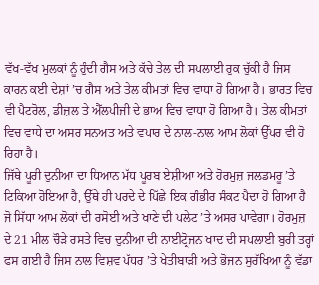ਵੱਖ-ਵੱਖ ਮੁਲਕਾਂ ਨੂੰ ਹੁੰਦੀ ਗੈਸ ਅਤੇ ਕੱਚੇ ਤੇਲ ਦੀ ਸਪਲਾਈ ਰੁਕ ਚੁੱਕੀ ਹੈ ਜਿਸ ਕਾਰਨ ਕਈ ਦੇਸ਼ਾਂ ’ਚ ਗੈਸ ਅਤੇ ਤੇਲ ਕੀਮਤਾਂ ਵਿਚ ਵਾਧਾ ਹੋ ਗਿਆ ਹੈ। ਭਾਰਤ ਵਿਚ ਵੀ ਪੈਟਰੋਲ, ਡੀਜ਼ਲ ਤੇ ਐੱਲਪੀਜੀ ਦੇ ਭਾਅ ਵਿਚ ਵਾਧਾ ਹੋ ਗਿਆ ਹੈ। ਤੇਲ ਕੀਮਤਾਂ ਵਿਚ ਵਾਧੇ ਦਾ ਅਸਰ ਸਨਅਤ ਅਤੇ ਵਪਾਰ ਦੇ ਨਾਲ-ਨਾਲ ਆਮ ਲੋਕਾਂ ਉੱਪਰ ਵੀ ਹੋ ਰਿਹਾ ਹੈ।
ਜਿੱਥੇ ਪੂਰੀ ਦੁਨੀਆ ਦਾ ਧਿਆਨ ਮੱਧ ਪੂਰਬ ਏਸ਼ੀਆ ਅਤੇ ਹੋਰਮੁਜ਼ ਜਲਡਮਰੂ ’ਤੇ ਟਿਕਿਆ ਹੋਇਆ ਹੈ, ਉੱਥੇ ਹੀ ਪਰਦੇ ਦੇ ਪਿੱਛੇ ਇਕ ਗੰਭੀਰ ਸੰਕਟ ਪੈਦਾ ਹੋ ਗਿਆ ਹੈ ਜੋ ਸਿੱਧਾ ਆਮ ਲੋਕਾਂ ਦੀ ਰਸੋਈ ਅਤੇ ਖਾਣੇ ਦੀ ਪਲੇਟ ’ਤੇ ਅਸਰ ਪਾਵੇਗਾ। ਹੋਰਮੁਜ਼ ਦੇ 21 ਮੀਲ ਚੌੜੇ ਰਸਤੇ ਵਿਚ ਦੁਨੀਆ ਦੀ ਨਾਈਟ੍ਰੋਜਨ ਖਾਦ ਦੀ ਸਪਲਾਈ ਬੁਰੀ ਤਰ੍ਹਾਂ ਫਸ ਗਈ ਹੈ ਜਿਸ ਨਾਲ ਵਿਸ਼ਵ ਪੱਧਰ ’ਤੇ ਖੇਤੀਬਾੜੀ ਅਤੇ ਭੋਜਨ ਸੁਰੱਖਿਆ ਨੂੰ ਵੱਡਾ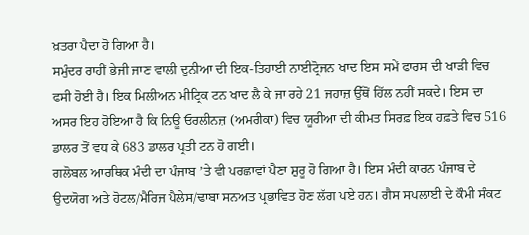ਖ਼ਤਰਾ ਪੈਦਾ ਹੋ ਗਿਆ ਹੈ।
ਸਮੁੰਦਰ ਰਾਹੀਂ ਭੇਜੀ ਜਾਣ ਵਾਲੀ ਦੁਨੀਆ ਦੀ ਇਕ-ਤਿਹਾਈ ਨਾਈਟ੍ਰੋਜਨ ਖਾਦ ਇਸ ਸਮੇਂ ਫਾਰਸ ਦੀ ਖਾੜੀ ਵਿਚ ਫਸੀ ਹੋਈ ਹੈ। ਇਕ ਮਿਲੀਅਨ ਮੀਟ੍ਰਿਕ ਟਨ ਖਾਦ ਲੈ ਕੇ ਜਾ ਰਹੇ 21 ਜਹਾਜ਼ ਉੱਥੋਂ ਹਿੱਲ ਨਹੀਂ ਸਕਦੇ। ਇਸ ਦਾ ਅਸਰ ਇਹ ਹੋਇਆ ਹੈ ਕਿ ਨਿਊ ਓਰਲੀਨਜ਼ (ਅਮਰੀਕਾ) ਵਿਚ ਯੂਰੀਆ ਦੀ ਕੀਮਤ ਸਿਰਫ਼ ਇਕ ਹਫ਼ਤੇ ਵਿਚ 516 ਡਾਲਰ ਤੋਂ ਵਧ ਕੇ 683 ਡਾਲਰ ਪ੍ਰਤੀ ਟਨ ਹੋ ਗਈ।
ਗਲੋਬਲ ਆਰਥਿਕ ਮੰਦੀ ਦਾ ਪੰਜਾਬ ’ਤੇ ਵੀ ਪਰਛਾਵਾਂ ਪੈਣਾ ਸ਼ੁਰੂ ਹੋ ਗਿਆ ਹੈ। ਇਸ ਮੰਦੀ ਕਾਰਨ ਪੰਜਾਬ ਦੇ ਉਦਯੋਗ ਅਤੇ ਹੋਟਲ/ਮੈਰਿਜ ਪੈਲੇਸ/ਢਾਬਾ ਸਨਅਤ ਪ੍ਰਭਾਵਿਤ ਹੋਣ ਲੱਗ ਪਏ ਹਨ। ਗੈਸ ਸਪਲਾਈ ਦੇ ਕੌਮੀ ਸੰਕਟ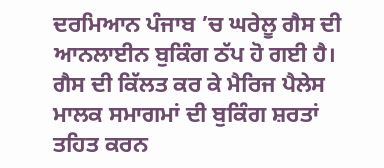ਦਰਮਿਆਨ ਪੰਜਾਬ ’ਚ ਘਰੇਲੂ ਗੈਸ ਦੀ ਆਨਲਾਈਨ ਬੁਕਿੰਗ ਠੱਪ ਹੋ ਗਈ ਹੈ। ਗੈਸ ਦੀ ਕਿੱਲਤ ਕਰ ਕੇ ਮੈਰਿਜ ਪੈਲੇਸ ਮਾਲਕ ਸਮਾਗਮਾਂ ਦੀ ਬੁਕਿੰਗ ਸ਼ਰਤਾਂ ਤਹਿਤ ਕਰਨ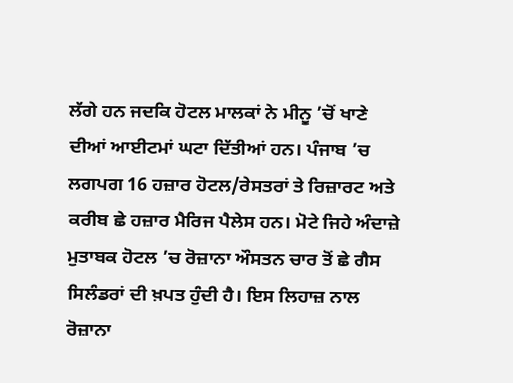ਲੱਗੇ ਹਨ ਜਦਕਿ ਹੋਟਲ ਮਾਲਕਾਂ ਨੇ ਮੀਨੂ ’ਚੋਂ ਖਾਣੇ ਦੀਆਂ ਆਈਟਮਾਂ ਘਟਾ ਦਿੱਤੀਆਂ ਹਨ। ਪੰਜਾਬ ’ਚ ਲਗਪਗ 16 ਹਜ਼ਾਰ ਹੋਟਲ/ਰੇਸਤਰਾਂ ਤੇ ਰਿਜ਼ਾਰਟ ਅਤੇ ਕਰੀਬ ਛੇ ਹਜ਼ਾਰ ਮੈਰਿਜ ਪੈਲੇਸ ਹਨ। ਮੋਟੇ ਜਿਹੇ ਅੰਦਾਜ਼ੇ ਮੁਤਾਬਕ ਹੋਟਲ ’ਚ ਰੋਜ਼ਾਨਾ ਔਸਤਨ ਚਾਰ ਤੋਂ ਛੇ ਗੈਸ ਸਿਲੰਡਰਾਂ ਦੀ ਖ਼ਪਤ ਹੁੰਦੀ ਹੈ। ਇਸ ਲਿਹਾਜ਼ ਨਾਲ ਰੋਜ਼ਾਨਾ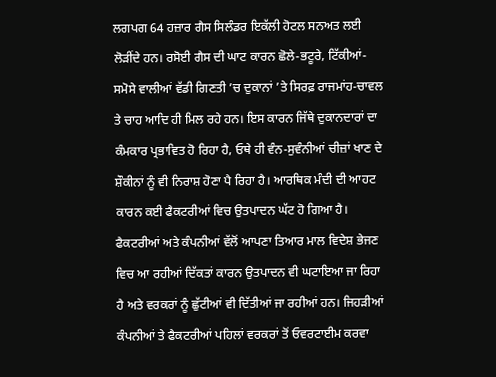ਲਗਪਗ 64 ਹਜ਼ਾਰ ਗੈਸ ਸਿਲੰਡਰ ਇਕੱਲੀ ਹੋਟਲ ਸਨਅਤ ਲਈ ਲੋੜੀਂਦੇ ਹਨ। ਰਸੋਈ ਗੈਸ ਦੀ ਘਾਟ ਕਾਰਨ ਛੋਲੇ-ਭਟੂਰੇ, ਟਿੱਕੀਆਂ-ਸਮੋਸੇ ਵਾਲੀਆਂ ਵੱਡੀ ਗਿਣਤੀ ’ਚ ਦੁਕਾਨਾਂ ’ਤੇ ਸਿਰਫ਼ ਰਾਜਮਾਂਹ-ਚਾਵਲ ਤੇ ਚਾਹ ਆਦਿ ਹੀ ਮਿਲ ਰਹੇ ਹਨ। ਇਸ ਕਾਰਨ ਜਿੱਥੇ ਦੁਕਾਨਦਾਰਾਂ ਦਾ ਕੰਮਕਾਰ ਪ੍ਰਭਾਵਿਤ ਹੋ ਰਿਹਾ ਹੈ, ਓਥੇ ਹੀ ਵੰਨ-ਸੁਵੰਨੀਆਂ ਚੀਜ਼ਾਂ ਖਾਣ ਦੇ ਸ਼ੌਕੀਨਾਂ ਨੂੰ ਵੀ ਨਿਰਾਸ਼ ਹੋਣਾ ਪੈ ਰਿਹਾ ਹੈ। ਆਰਥਿਕ ਮੰਦੀ ਦੀ ਆਹਟ ਕਾਰਨ ਕਈ ਫੈਕਟਰੀਆਂ ਵਿਚ ਉਤਪਾਦਨ ਘੱਟ ਹੋ ਗਿਆ ਹੈ। ਫੈਕਟਰੀਆਂ ਅਤੇ ਕੰਪਨੀਆਂ ਵੱਲੋਂ ਆਪਣਾ ਤਿਆਰ ਮਾਲ ਵਿਦੇਸ਼ ਭੇਜਣ ਵਿਚ ਆ ਰਹੀਆਂ ਦਿੱਕਤਾਂ ਕਾਰਨ ਉਤਪਾਦਨ ਵੀ ਘਟਾਇਆ ਜਾ ਰਿਹਾ ਹੈ ਅਤੇ ਵਰਕਰਾਂ ਨੂੰ ਛੁੱਟੀਆਂ ਵੀ ਦਿੱਤੀਆਂ ਜਾ ਰਹੀਆਂ ਹਨ। ਜਿਹੜੀਆਂ ਕੰਪਨੀਆਂ ਤੇ ਫੈਕਟਰੀਆਂ ਪਹਿਲਾਂ ਵਰਕਰਾਂ ਤੋਂ ਓਵਰਟਾਈਮ ਕਰਵਾ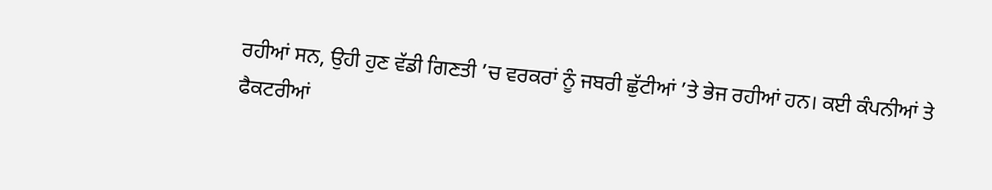ਰਹੀਆਂ ਸਨ, ਉਹੀ ਹੁਣ ਵੱਡੀ ਗਿਣਤੀ ’ਚ ਵਰਕਰਾਂ ਨੂੰ ਜਬਰੀ ਛੁੱਟੀਆਂ ’ਤੇ ਭੇਜ ਰਹੀਆਂ ਹਨ। ਕਈ ਕੰਪਨੀਆਂ ਤੇ ਫੈਕਟਰੀਆਂ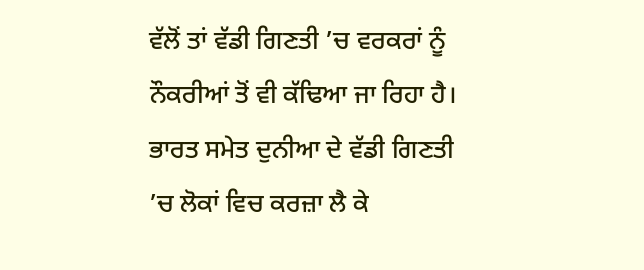ਵੱਲੋਂ ਤਾਂ ਵੱਡੀ ਗਿਣਤੀ ’ਚ ਵਰਕਰਾਂ ਨੂੰ ਨੌਕਰੀਆਂ ਤੋਂ ਵੀ ਕੱਢਿਆ ਜਾ ਰਿਹਾ ਹੈ।
ਭਾਰਤ ਸਮੇਤ ਦੁਨੀਆ ਦੇ ਵੱਡੀ ਗਿਣਤੀ ’ਚ ਲੋਕਾਂ ਵਿਚ ਕਰਜ਼ਾ ਲੈ ਕੇ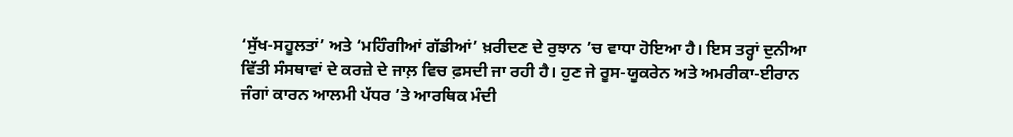‘ਸੁੱਖ-ਸਹੂਲਤਾਂ’ ਅਤੇ ‘ਮਹਿੰਗੀਆਂ ਗੱਡੀਆਂ’ ਖ਼ਰੀਦਣ ਦੇ ਰੁਝਾਨ ’ਚ ਵਾਧਾ ਹੋਇਆ ਹੈ। ਇਸ ਤਰ੍ਹਾਂ ਦੁਨੀਆ ਵਿੱਤੀ ਸੰਸਥਾਵਾਂ ਦੇ ਕਰਜ਼ੇ ਦੇ ਜਾਲ਼ ਵਿਚ ਫ਼ਸਦੀ ਜਾ ਰਹੀ ਹੈ। ਹੁਣ ਜੇ ਰੂਸ-ਯੂਕਰੇਨ ਅਤੇ ਅਮਰੀਕਾ-ਈਰਾਨ ਜੰਗਾਂ ਕਾਰਨ ਆਲਮੀ ਪੱਧਰ ’ਤੇ ਆਰਥਿਕ ਮੰਦੀ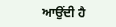ਆਉਂਦੀ ਹੈ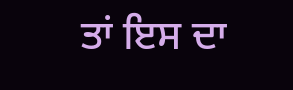ਤਾਂ ਇਸ ਦਾ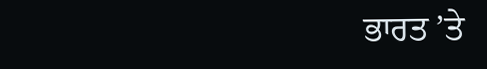ਭਾਰਤ ’ਤੇ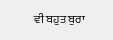ਵੀ ਬਹੁਤ ਬੁਰਾ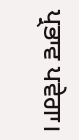ਪ੍ਰਭਾਵ ਪਵੇਗਾ।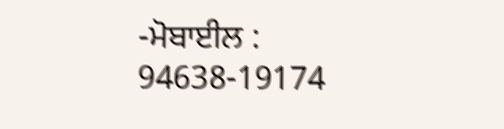-ਮੋਬਾਈਲ : 94638-19174